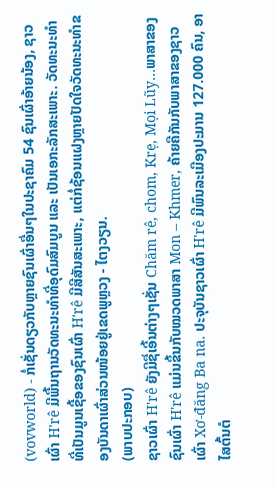(vovworld) - ກໍ່ເຊັ່ນດຽວກັບຫຼາຍຊົນເຜົ່າອື່ນໆໃນປະຊາຄົມ 54 ຊົນເຜົ່າອ້າຍນ້ອງ, ຊາວເຜົ່າ H'rê ມີພື້ນຖານວັດທະນະທຳທີ່ອຸດົມສົມບູນ ແລະ ເປັນເອກະລັກສະເພາະ. ວັດທະນະທຳທີ່ເປັນມູນເຊື້ອຂອງຊົນເຜົ່າ H'rê ມີສີສັນສະເພາະ, ແຕ່ກໍ່ຊ້ອນແຝງຫຼາຍປັດໃຈວັດທະນະທຳຂອງບັນດາເຜົ່າສ່ວນໜ້ອຍຢູ່ເຂດພູຫຼວງ - ໄຕງວຽນ.
(ພາບປະກອບ)
ຊາວເຜົ່າ H'rê ຍັງມີຊື່ເອີ້ນຕ່າງໆເຊັ່ນ Chăm rê, chom, Krẹ, Mọi Lũy…ພາສາຂອງຊົນເຜົ່າ H'rê ແມ່ນຂຶ້ນກັບໝວດພາສາ Mon – Khmer, ຄ້າຍຄືກັນກັບພາສາຂອງຊາວເຜົ່າ Xơ-đăng Ba na. ປະຈຸບັນຊາວເຜົ່າ H'rê ມີພົນລະເມືອງປະມານ 127.000 ຄົນ, ອາໄສຕົ້ນຕໍ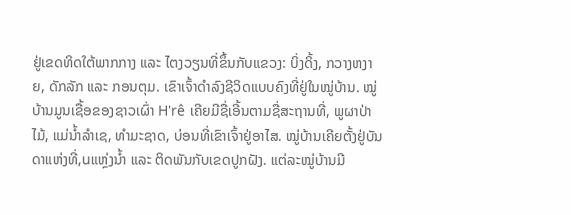ຢູ່ເຂດທິດໃຕ້ພາກກາງ ແລະ ໄຕງວຽນທີ່ຂຶ້ນກັບແຂວງ: ບິ່ງດິ້ງ, ກວາງຫງາຍ, ດັກລັກ ແລະ ກອນຕຸມ. ເຂົາເຈົ້າດຳລົງຊີວິດແບບຄົງທີ່ຢູ່ໃນໝູ່ບ້ານ. ໝູ່ບ້ານມູນເຊື້ອຂອງຊາວເຜົ່າ H'rê ເຄີຍມີຊື່ເອີ້ນຕາມຊື່ສະຖານທີ່, ພູຜາປ່າໄມ້, ແມ່ນ້ຳລຳເຊ, ທຳມະຊາດ, ບ່ອນທີ່ເຂົາເຈົ້າຢູ່ອາໄສ. ໝູ່ບ້ານເຄີຍຕັ້ງຢູ່ບັນດາແຫ່ງທີ່,uແຫຼ່ງນ້ຳ ແລະ ຕິດພັນກັບເຂດປູກຝັງ. ແຕ່ລະໝູ່ບ້ານມີ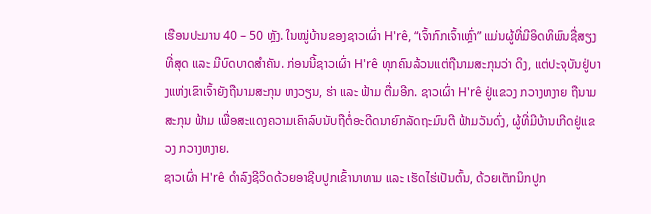ເຮືອນປະມານ 40 – 50 ຫຼັງ. ໃນໝູ່ບ້ານຂອງຊາວເຜົ່າ H'rê, “ເຈົ້າກົກເຈົ້າເຫຼົ່າ” ແມ່ນຜູ້ທີ່ມີອິດທິພົນຊື່ສຽງທີ່ສຸດ ແລະ ມີບົດບາດສຳຄັນ. ກ່ອນນີ້ຊາວເຜົ່າ H'rê ທຸກຄົນລ້ວນແຕ່ຖືນາມສະກຸນວ່າ ດິງ, ແຕ່ປະຈຸບັນຢູ່ບາງແຫ່ງເຂົາເຈົ້າຍັງຖືນາມສະກຸນ ຫງວຽນ, ຮ່າ ແລະ ຟ້າມ ຕື່ມອີກ. ຊາວເຜົ່າ H'rê ຢູ່ແຂວງ ກວາງຫງາຍ ຖືນາມສະກຸນ ຟ້າມ ເພື່ອສະແດງຄວາມເຄົາລົບນັບຖືຕໍ່ອະດີດນາຍົກລັດຖະມົນຕີ ຟ້າມວັນດົ່ງ, ຜູ້ທີ່ມີບ້ານເກີດຢູ່ແຂວງ ກວາງຫງາຍ.
ຊາວເຜົ່າ H'rê ດຳລົງຊີວິດດ້ວຍອາຊີບປູກເຂົ້ານາທາມ ແລະ ເຮັດໄຮ່ເປັນຕົ້ນ, ດ້ວຍເຕັກນິກປູກ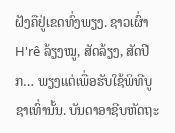ຝັງຄືຢູ່ເຂດທົ່ງພຽງ. ຊາວເຜົ່າ H'rê ລ້ຽງໝູ, ສັດລ້ຽງ, ສັດປີກ… ພຽງແຕ່ເພື່ອຮັບໃຊ້ພິທີບູຊາເທົ່ານັ້ນ. ບັນດາອາຊີບຫັດຖະ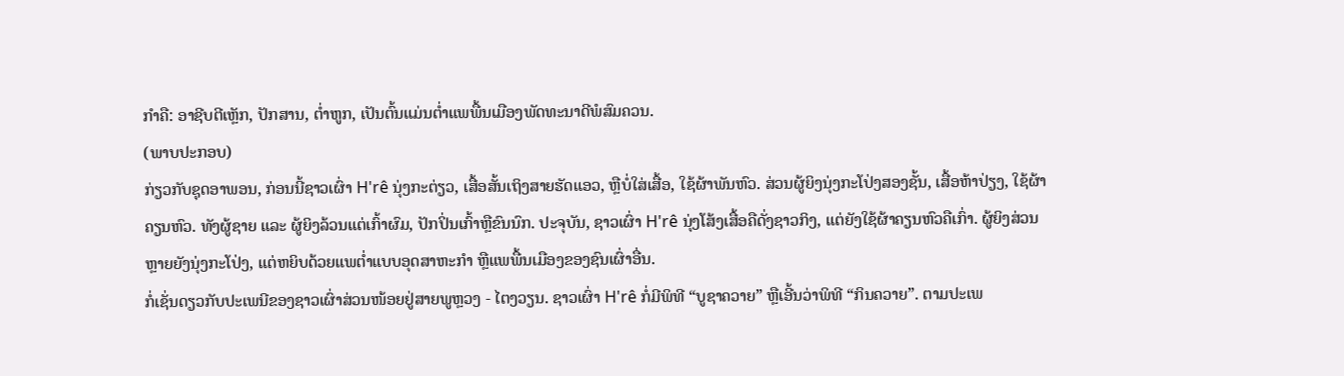ກຳຄື: ອາຊີບຕີເຫຼັກ, ປັກສານ, ຕ່ຳຫູກ, ເປັນຕົ້ນແມ່ນຕ່ຳແພພື້ນເມືອງພັດທະນາດີພໍສົມຄວນ.
(ພາບປະກອບ)
ກ່ຽວກັບຊຸດອາພອນ, ກ່ອນນີ້ຊາວເຜົ່າ H'rê ນຸ່ງກະຕ່ຽວ, ເສື້ອສັ້ນເຖິງສາຍຮັດແອວ, ຫຼືບໍ່ໃສ່ເສື້ອ, ໃຊ້ຜ້າພັນຫົວ. ສ່ວນຜູ້ຍິງນຸ່ງກະໂປ່ງສອງຊັ້ນ, ເສື້ອຫ້າປ່ຽງ, ໃຊ້ຜ້າຄຽນຫົວ. ທັງຜູ້ຊາຍ ແລະ ຜູ້ຍິງລ້ວນແຕ່ເກົ້າຜົມ, ປັກປິ່ນເກົ້າຫຼືຂົນນົກ. ປະຈຸບັນ, ຊາວເຜົ່າ H'rê ນຸ່ງໂສ້ງເສື້ອຄືດັ່ງຊາວກິງ, ແຕ່ຍັງໃຊ້ຜ້າຄຽນຫົວຄືເກົ່າ. ຜູ້ຍິງສ່ວນຫຼາຍຍັງນຸ່ງກະໂປ່ງ, ແຕ່ຫຍິບດ້ວຍແພຕ່ຳແບບອຸດສາຫະກຳ ຫຼືແພພື້ນເມືອງຂອງຊົນເຜົ່າອື່ນ.
ກໍ່ເຊັ່ນດຽວກັບປະເພນີຂອງຊາວເຜົ່າສ່ວນໜ້ອຍຢູ່ສາຍພູຫຼວງ - ໄຕງວຽນ. ຊາວເຜົ່າ H'rê ກໍ່ມີພິທີ “ບູຊາຄວາຍ” ຫຼືເອີ້ນວ່າພິທີ “ກິນຄວາຍ”. ຕາມປະເພ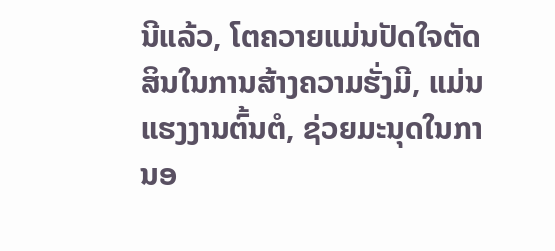ນີແລ້ວ, ໂຕຄວາຍແມ່ນປັດໃຈຕັດສິນໃນການສ້າງຄວາມຮັ່ງມີ, ແມ່ນແຮງງານຕົ້ນຕໍ, ຊ່ວຍມະນຸດໃນການອ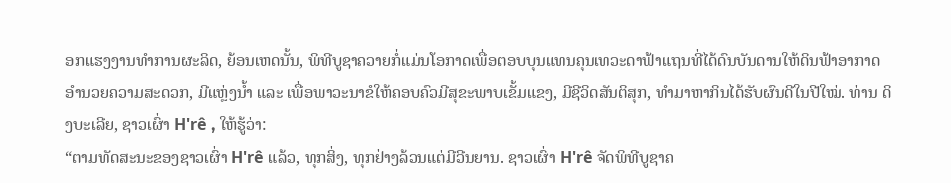ອກແຮງງານທຳການຜະລິດ, ຍ້ອນເຫດນັ້ນ, ພິທີບູຊາຄວາຍກໍ່ແມ່ນໂອກາດເພື່ອຕອບບຸນແທນຄຸນເທວະດາຟ້າແຖນທີ່ໄດ້ດົນບັນດານໃຫ້ດິນຟ້າອາກາດອຳນວຍຄວາມສະດວກ, ມີແຫຼ່ງນ້ຳ ແລະ ເພື່ອພາວະນາຂໍໃຫ້ຄອບຄົວມີສຸຂະພາບເຂັ້ມແຂງ, ມີຊີວິດສັນຕິສຸກ, ທຳມາຫາກິນໄດ້ຮັບຜົນດີໃນປີໃໝ່. ທ່ານ ດິງບະເລີຍ, ຊາວເຜົ່າ H'rê , ໃຫ້ຮູ້ວ່າ:
“ຕາມທັດສະນະຂອງຊາວເຜົ່າ H'rê ແລ້ວ, ທຸກສິ່ງ, ທຸກຢ່າງລ້ວນແຕ່ມີວີນຍານ. ຊາວເຜົ່າ H'rê ຈັດພິທີບູຊາຄ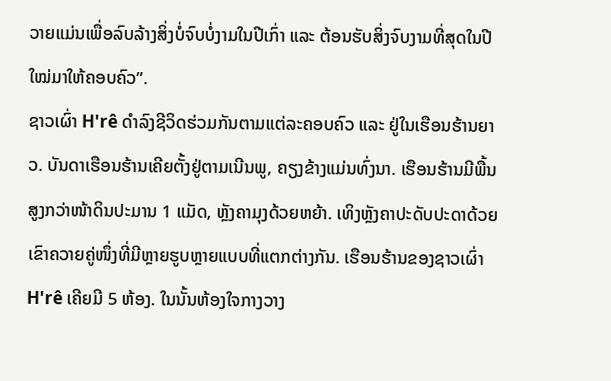ວາຍແມ່ນເພື່ອລົບລ້າງສິ່ງບໍ່ຈົບບໍ່ງາມໃນປີເກົ່າ ແລະ ຕ້ອນຮັບສິ່ງຈົບງາມທີ່ສຸດໃນປີໃໝ່ມາໃຫ້ຄອບຄົວ”.
ຊາວເຜົ່າ H'rê ດຳລົງຊີວິດຮ່ວມກັນຕາມແຕ່ລະຄອບຄົວ ແລະ ຢູ່ໃນເຮືອນຮ້ານຍາວ. ບັນດາເຮືອນຮ້ານເຄີຍຕັ້ງຢູ່ຕາມເນີນພູ, ຄຽງຂ້າງແມ່ນທົ່ງນາ. ເຮືອນຮ້ານມີພື້ນສູງກວ່າໜ້າດິນປະມານ 1 ແມັດ, ຫຼັງຄາມຸງດ້ວຍຫຍ້າ. ເທິງຫຼັງຄາປະດັບປະດາດ້ວຍເຂົາຄວາຍຄູ່ໜຶ່ງທີ່ມີຫຼາຍຮູບຫຼາຍແບບທີ່ແຕກຕ່າງກັນ. ເຮືອນຮ້ານຂອງຊາວເຜົ່າ H'rê ເຄີຍມີ 5 ຫ້ອງ. ໃນນັ້ນຫ້ອງໃຈກາງວາງ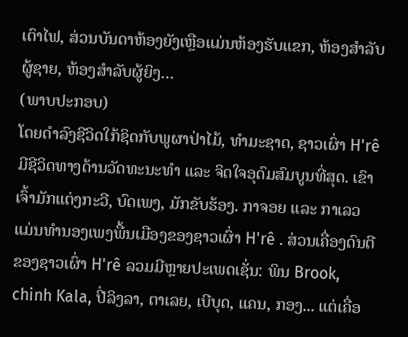ເຕົາໄຟ, ສ່ວນບັນດາຫ້ອງຍັງເຫຼືອແມ່ນຫ້ອງຮັບແຂກ, ຫ້ອງສຳລັບຜູ້ຊາຍ, ຫ້ອງສຳລັບຜູ້ຍິງ…
(ພາບປະກອບ)
ໂດຍດຳລົງຊີວິດໃກ້ຊິດກັບພູຜາປ່າໄມ້, ທຳມະຊາດ, ຊາວເຜົ່າ H'rê ມີຊີວິດທາງດ້ານວັດທະນະທຳ ແລະ ຈິດໃຈອຸດົມສົມບູນທີ່ສຸດ. ເຂົາເຈົ້າມັກແຕ່ງກະວີ, ບົດເພງ, ມັກຂັບຮ້ອງ. ກາຈອຍ ແລະ ກາເລວ ແມ່ນທຳນອງເພງພື້ນເມືອງຂອງຊາວເຜົ່າ H'rê . ສ່ວນເຄື່ອງດົນຕີຂອງຊາວເຜົ່າ H'rê ລວມມີຫຼາຍປະເພດເຊັ່ນ: ພິນ Brook, chinh Kala, ປີ່ລິງລາ, ຕາເລຍ, ເບີບຸດ, ແຄນ, ກອງ... ແຕ່ເຄື່ອ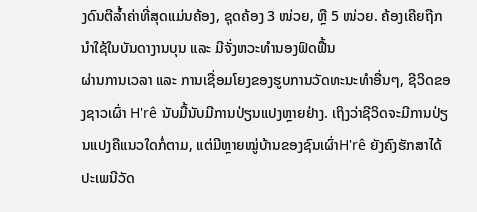ງດົນຕີລ້ຳຄ່າທີ່ສຸດແມ່ນຄ້ອງ, ຊຸດຄ້ອງ 3 ໜ່ວຍ, ຫຼື 5 ໜ່ວຍ. ຄ້ອງເຄີຍຖືກນຳໃຊ້ໃນບັນດາງານບຸນ ແລະ ມີຈັ່ງຫວະທຳນອງຟົດຟື້ນ
ຜ່ານການເວລາ ແລະ ການເຊື່ອມໂຍງຂອງຮູບການວັດທະນະທຳອື່ນໆ, ຊີວິດຂອງຊາວເຜົ່າ H'rê ນັບມື້ນັບມີການປ່ຽນແປງຫຼາຍຢ່າງ. ເຖິງວ່າຊີວິດຈະມີການປ່ຽນແປງຄືແນວໃດກໍ່ຕາມ, ແຕ່ມີຫຼາຍໝູ່ບ້ານຂອງຊົນເຜົ່າH'rê ຍັງຄົງຮັກສາໄດ້ປະເພນີວັດ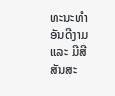ທະນະທຳອັນດີງາມແລະ ມີສີສັນສະ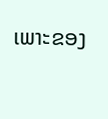ເພາະຂອງ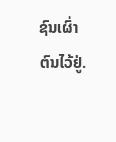ຊົນເຜົ່າຕົນໄວ້ຢູ່.